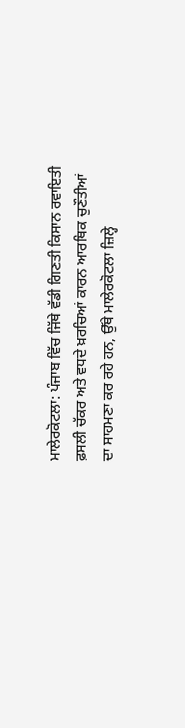ਮਾਲੇਰਕੋਟਲਾ: ਪੰਜਾਬ ਵਿੱਚ ਜਿੱਥੇ ਵੱਡੀ ਗਿਣਤੀ ਕਿਸਾਨ ਰਵਾਇਤੀ ਫ਼ਸਲੀ ਚੱਕਰ ਅਤੇ ਵਧਦੇ ਖ਼ਰਚਿਆਂ ਕਾਰਨ ਆਰਥਿਕ ਚੁਣੌਤੀਆਂ ਦਾ ਸਾਹਮਣਾ ਕਰ ਰਹੇ ਹਨ, ਉੱਥੇ ਮਾਲੇਰਕੋਟਲਾ ਜ਼ਿਲ੍ਹੇ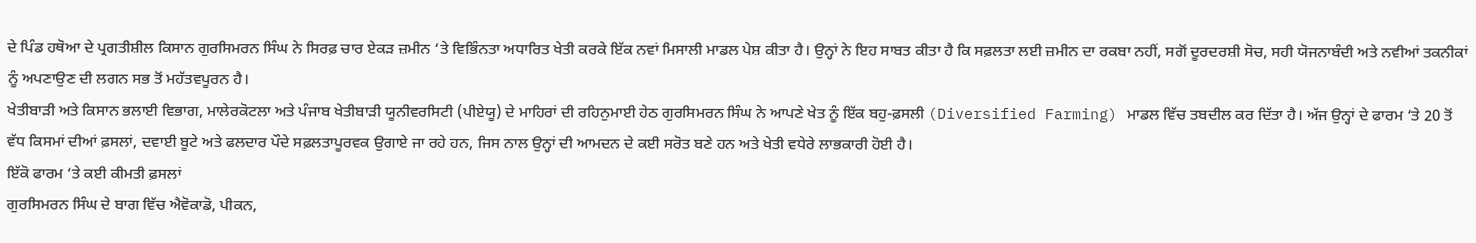ਦੇ ਪਿੰਡ ਹਥੋਆ ਦੇ ਪ੍ਰਗਤੀਸ਼ੀਲ ਕਿਸਾਨ ਗੁਰਸਿਮਰਨ ਸਿੰਘ ਨੇ ਸਿਰਫ਼ ਚਾਰ ਏਕੜ ਜ਼ਮੀਨ ‘ਤੇ ਵਿਭਿੰਨਤਾ ਅਧਾਰਿਤ ਖੇਤੀ ਕਰਕੇ ਇੱਕ ਨਵਾਂ ਮਿਸਾਲੀ ਮਾਡਲ ਪੇਸ਼ ਕੀਤਾ ਹੈ। ਉਨ੍ਹਾਂ ਨੇ ਇਹ ਸਾਬਤ ਕੀਤਾ ਹੈ ਕਿ ਸਫ਼ਲਤਾ ਲਈ ਜ਼ਮੀਨ ਦਾ ਰਕਬਾ ਨਹੀਂ, ਸਗੋਂ ਦੂਰਦਰਸ਼ੀ ਸੋਚ, ਸਹੀ ਯੋਜਨਾਬੰਦੀ ਅਤੇ ਨਵੀਆਂ ਤਕਨੀਕਾਂ ਨੂੰ ਅਪਣਾਉਣ ਦੀ ਲਗਨ ਸਭ ਤੋਂ ਮਹੱਤਵਪੂਰਨ ਹੈ।
ਖੇਤੀਬਾੜੀ ਅਤੇ ਕਿਸਾਨ ਭਲਾਈ ਵਿਭਾਗ, ਮਾਲੇਰਕੋਟਲਾ ਅਤੇ ਪੰਜਾਬ ਖੇਤੀਬਾੜੀ ਯੂਨੀਵਰਸਿਟੀ (ਪੀਏਯੂ) ਦੇ ਮਾਹਿਰਾਂ ਦੀ ਰਹਿਨੁਮਾਈ ਹੇਠ ਗੁਰਸਿਮਰਨ ਸਿੰਘ ਨੇ ਆਪਣੇ ਖੇਤ ਨੂੰ ਇੱਕ ਬਹੁ-ਫ਼ਸਲੀ (Diversified Farming) ਮਾਡਲ ਵਿੱਚ ਤਬਦੀਲ ਕਰ ਦਿੱਤਾ ਹੈ। ਅੱਜ ਉਨ੍ਹਾਂ ਦੇ ਫਾਰਮ ‘ਤੇ 20 ਤੋਂ ਵੱਧ ਕਿਸਮਾਂ ਦੀਆਂ ਫ਼ਸਲਾਂ, ਦਵਾਈ ਬੂਟੇ ਅਤੇ ਫਲਦਾਰ ਪੌਦੇ ਸਫ਼ਲਤਾਪੂਰਵਕ ਉਗਾਏ ਜਾ ਰਹੇ ਹਨ, ਜਿਸ ਨਾਲ ਉਨ੍ਹਾਂ ਦੀ ਆਮਦਨ ਦੇ ਕਈ ਸਰੋਤ ਬਣੇ ਹਨ ਅਤੇ ਖੇਤੀ ਵਧੇਰੇ ਲਾਭਕਾਰੀ ਹੋਈ ਹੈ।
ਇੱਕੋ ਫਾਰਮ ‘ਤੇ ਕਈ ਕੀਮਤੀ ਫ਼ਸਲਾਂ
ਗੁਰਸਿਮਰਨ ਸਿੰਘ ਦੇ ਬਾਗ ਵਿੱਚ ਐਵੋਕਾਡੋ, ਪੀਕਨ,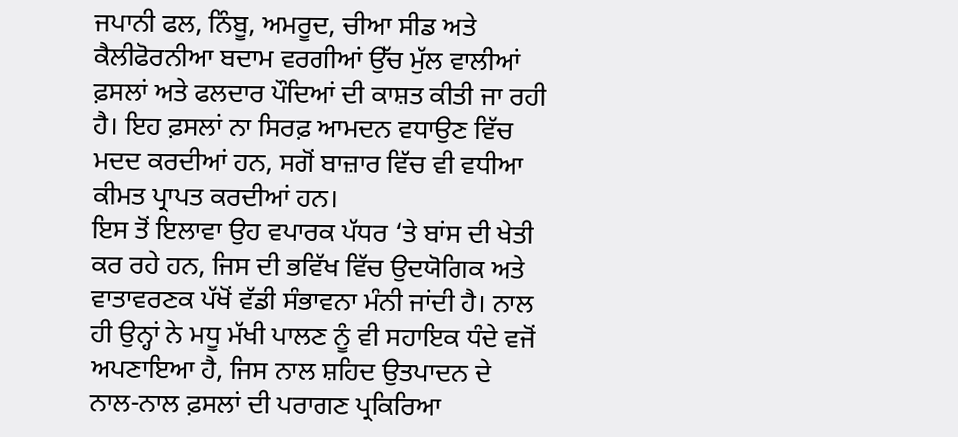ਜਪਾਨੀ ਫਲ, ਨਿੰਬੂ, ਅਮਰੂਦ, ਚੀਆ ਸੀਡ ਅਤੇ ਕੈਲੀਫੋਰਨੀਆ ਬਦਾਮ ਵਰਗੀਆਂ ਉੱਚ ਮੁੱਲ ਵਾਲੀਆਂ ਫ਼ਸਲਾਂ ਅਤੇ ਫਲਦਾਰ ਪੌਦਿਆਂ ਦੀ ਕਾਸ਼ਤ ਕੀਤੀ ਜਾ ਰਹੀ ਹੈ। ਇਹ ਫ਼ਸਲਾਂ ਨਾ ਸਿਰਫ਼ ਆਮਦਨ ਵਧਾਉਣ ਵਿੱਚ ਮਦਦ ਕਰਦੀਆਂ ਹਨ, ਸਗੋਂ ਬਾਜ਼ਾਰ ਵਿੱਚ ਵੀ ਵਧੀਆ ਕੀਮਤ ਪ੍ਰਾਪਤ ਕਰਦੀਆਂ ਹਨ।
ਇਸ ਤੋਂ ਇਲਾਵਾ ਉਹ ਵਪਾਰਕ ਪੱਧਰ ‘ਤੇ ਬਾਂਸ ਦੀ ਖੇਤੀ ਕਰ ਰਹੇ ਹਨ, ਜਿਸ ਦੀ ਭਵਿੱਖ ਵਿੱਚ ਉਦਯੋਗਿਕ ਅਤੇ ਵਾਤਾਵਰਣਕ ਪੱਖੋਂ ਵੱਡੀ ਸੰਭਾਵਨਾ ਮੰਨੀ ਜਾਂਦੀ ਹੈ। ਨਾਲ ਹੀ ਉਨ੍ਹਾਂ ਨੇ ਮਧੂ ਮੱਖੀ ਪਾਲਣ ਨੂੰ ਵੀ ਸਹਾਇਕ ਧੰਦੇ ਵਜੋਂ ਅਪਣਾਇਆ ਹੈ, ਜਿਸ ਨਾਲ ਸ਼ਹਿਦ ਉਤਪਾਦਨ ਦੇ ਨਾਲ-ਨਾਲ ਫ਼ਸਲਾਂ ਦੀ ਪਰਾਗਣ ਪ੍ਰਕਿਰਿਆ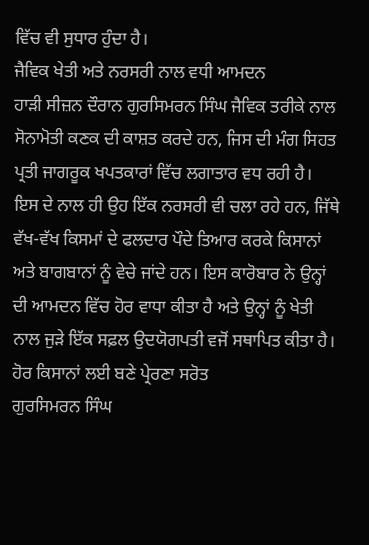ਵਿੱਚ ਵੀ ਸੁਧਾਰ ਹੁੰਦਾ ਹੈ।
ਜੈਵਿਕ ਖੇਤੀ ਅਤੇ ਨਰਸਰੀ ਨਾਲ ਵਧੀ ਆਮਦਨ
ਹਾੜੀ ਸੀਜ਼ਨ ਦੌਰਾਨ ਗੁਰਸਿਮਰਨ ਸਿੰਘ ਜੈਵਿਕ ਤਰੀਕੇ ਨਾਲ ਸੋਨਾਮੋਤੀ ਕਣਕ ਦੀ ਕਾਸ਼ਤ ਕਰਦੇ ਹਨ, ਜਿਸ ਦੀ ਮੰਗ ਸਿਹਤ ਪ੍ਰਤੀ ਜਾਗਰੂਕ ਖਪਤਕਾਰਾਂ ਵਿੱਚ ਲਗਾਤਾਰ ਵਧ ਰਹੀ ਹੈ।
ਇਸ ਦੇ ਨਾਲ ਹੀ ਉਹ ਇੱਕ ਨਰਸਰੀ ਵੀ ਚਲਾ ਰਹੇ ਹਨ, ਜਿੱਥੇ ਵੱਖ-ਵੱਖ ਕਿਸਮਾਂ ਦੇ ਫਲਦਾਰ ਪੌਦੇ ਤਿਆਰ ਕਰਕੇ ਕਿਸਾਨਾਂ ਅਤੇ ਬਾਗਬਾਨਾਂ ਨੂੰ ਵੇਚੇ ਜਾਂਦੇ ਹਨ। ਇਸ ਕਾਰੋਬਾਰ ਨੇ ਉਨ੍ਹਾਂ ਦੀ ਆਮਦਨ ਵਿੱਚ ਹੋਰ ਵਾਧਾ ਕੀਤਾ ਹੈ ਅਤੇ ਉਨ੍ਹਾਂ ਨੂੰ ਖੇਤੀ ਨਾਲ ਜੁੜੇ ਇੱਕ ਸਫ਼ਲ ਉਦਯੋਗਪਤੀ ਵਜੋਂ ਸਥਾਪਿਤ ਕੀਤਾ ਹੈ।
ਹੋਰ ਕਿਸਾਨਾਂ ਲਈ ਬਣੇ ਪ੍ਰੇਰਣਾ ਸਰੋਤ
ਗੁਰਸਿਮਰਨ ਸਿੰਘ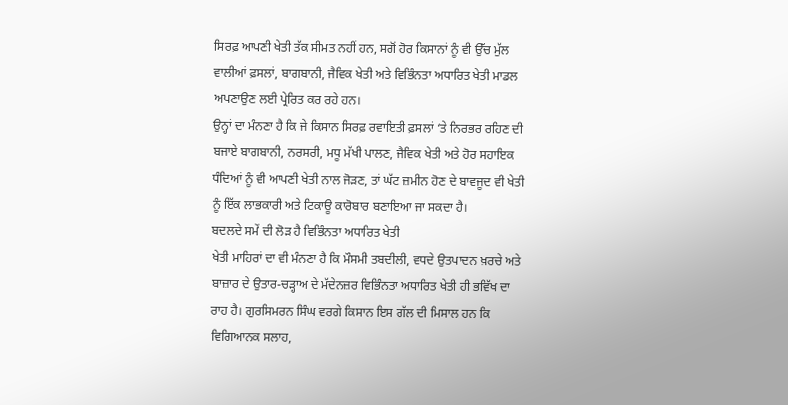ਸਿਰਫ਼ ਆਪਣੀ ਖੇਤੀ ਤੱਕ ਸੀਮਤ ਨਹੀਂ ਹਨ, ਸਗੋਂ ਹੋਰ ਕਿਸਾਨਾਂ ਨੂੰ ਵੀ ਉੱਚ ਮੁੱਲ ਵਾਲੀਆਂ ਫ਼ਸਲਾਂ, ਬਾਗਬਾਨੀ, ਜੈਵਿਕ ਖੇਤੀ ਅਤੇ ਵਿਭਿੰਨਤਾ ਅਧਾਰਿਤ ਖੇਤੀ ਮਾਡਲ ਅਪਣਾਉਣ ਲਈ ਪ੍ਰੇਰਿਤ ਕਰ ਰਹੇ ਹਨ।
ਉਨ੍ਹਾਂ ਦਾ ਮੰਨਣਾ ਹੈ ਕਿ ਜੇ ਕਿਸਾਨ ਸਿਰਫ਼ ਰਵਾਇਤੀ ਫ਼ਸਲਾਂ ‘ਤੇ ਨਿਰਭਰ ਰਹਿਣ ਦੀ ਬਜਾਏ ਬਾਗਬਾਨੀ, ਨਰਸਰੀ, ਮਧੂ ਮੱਖੀ ਪਾਲਣ, ਜੈਵਿਕ ਖੇਤੀ ਅਤੇ ਹੋਰ ਸਹਾਇਕ ਧੰਦਿਆਂ ਨੂੰ ਵੀ ਆਪਣੀ ਖੇਤੀ ਨਾਲ ਜੋੜਣ, ਤਾਂ ਘੱਟ ਜ਼ਮੀਨ ਹੋਣ ਦੇ ਬਾਵਜੂਦ ਵੀ ਖੇਤੀ ਨੂੰ ਇੱਕ ਲਾਭਕਾਰੀ ਅਤੇ ਟਿਕਾਊ ਕਾਰੋਬਾਰ ਬਣਾਇਆ ਜਾ ਸਕਦਾ ਹੈ।
ਬਦਲਦੇ ਸਮੇਂ ਦੀ ਲੋੜ ਹੈ ਵਿਭਿੰਨਤਾ ਅਧਾਰਿਤ ਖੇਤੀ
ਖੇਤੀ ਮਾਹਿਰਾਂ ਦਾ ਵੀ ਮੰਨਣਾ ਹੈ ਕਿ ਮੌਸਮੀ ਤਬਦੀਲੀ, ਵਧਦੇ ਉਤਪਾਦਨ ਖ਼ਰਚੇ ਅਤੇ ਬਾਜ਼ਾਰ ਦੇ ਉਤਾਰ-ਚੜ੍ਹਾਅ ਦੇ ਮੱਦੇਨਜ਼ਰ ਵਿਭਿੰਨਤਾ ਅਧਾਰਿਤ ਖੇਤੀ ਹੀ ਭਵਿੱਖ ਦਾ ਰਾਹ ਹੈ। ਗੁਰਸਿਮਰਨ ਸਿੰਘ ਵਰਗੇ ਕਿਸਾਨ ਇਸ ਗੱਲ ਦੀ ਮਿਸਾਲ ਹਨ ਕਿ ਵਿਗਿਆਨਕ ਸਲਾਹ,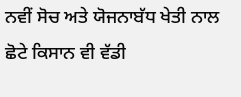ਨਵੀਂ ਸੋਚ ਅਤੇ ਯੋਜਨਾਬੱਧ ਖੇਤੀ ਨਾਲ ਛੋਟੇ ਕਿਸਾਨ ਵੀ ਵੱਡੀ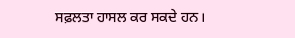ਸਫ਼ਲਤਾ ਹਾਸਲ ਕਰ ਸਕਦੇ ਹਨ।